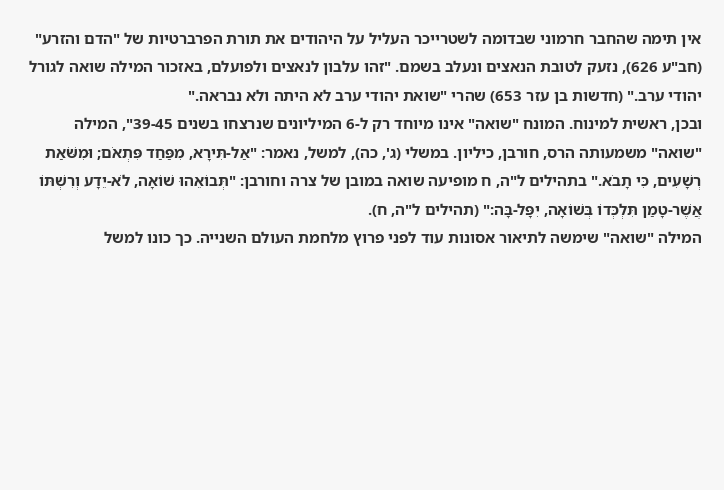אין תימה שהחבר חרמוני שבדומה לשטרייכר העליל על היהודים את תורת הפרברטיות של "הדם והזרע" (חב"ע 626), נזעק לטובת הנאצים ונעלב בשמם. "זהו עלבון לנאצים ולפועלם, באזכור המילה שואה לגורל יהודי ערב." (חדשות בן עזר 653) שהרי "שואת יהודי ערב לא היתה ולא נבראה."
ובכן, ראשית למינוח. המונח "שואה" אינו מיוחד רק ל-6 המיליונים שנרצחו בשנים 39-45", המילה "שואה" משמעותה הרס, חורבן, כיליון. במשלי (ג', כה), למשל, נאמר: "אַל-תִּירָא, מִפַּחַד פִּתְאֹם; וּמִשֹּׁאַת רְשָׁעִים, כִּי תָבֹא." בתהילים ל"ה, ח מופיעה שואה במובן של צרה וחורבן: "תְּבוֹאֵהוּ שׁוֹאָה, לֹא-יֵדָע וְרִשְׁתּוֹ אֲשֶׁר-טָמַן תִּלְכְּדוֹ בְּשׁוֹאָה, יִפָּל-בָּה:" (תהילים ל"ה, ח).
המילה "שואה" שימשה לתיאור אסונות עוד לפני פרוץ מלחמת העולם השנייה. כך כונו למשל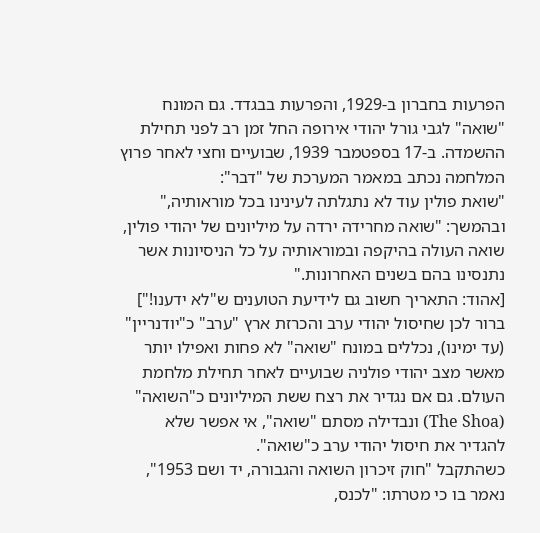הפרעות בחברון ב-1929, והפרעות בבגדד. גם המונח "שואה" לגבי גורל יהודי אירופה החל זמן רב לפני תחילת ההשמדה. ב-17 בספטמבר 1939, שבועיים וחצי לאחר פרוץ המלחמה נכתב במאמר המערכת של "דבר":
"שואת פולין עוד לא נתגלתה לעינינו בכל מוראותיה," ובהמשך: "שואה מחרידה ירדה על מיליונים של יהודי פולין, שואה העולה בהיקפה ובמוראותיה על כל הניסיונות אשר נתנסינו בהם בשנים האחרונות."
[אהוד: התאריך חשוב גם לידיעת הטוענים ש"לא ידענו!"]
ברור לכן שחיסול יהודי ערב והכרזת ארץ "ערב" כ"יודנריין" (עד ימינו), נכללים במונח "שואה" לא פחות ואפילו יותר מאשר מצב יהודי פולניה שבועיים לאחר תחילת מלחמת העולם. גם אם נגדיר את רצח ששת המיליונים כ"השואה" (The Shoa) ונבדילה מסתם "שואה", אי אפשר שלא להגדיר את חיסול יהודי ערב כ"שואה".
כשהתקבל "חוק זיכרון השואה והגבורה, יד ושם 1953", נאמר בו כי מטרתו: "לכנס,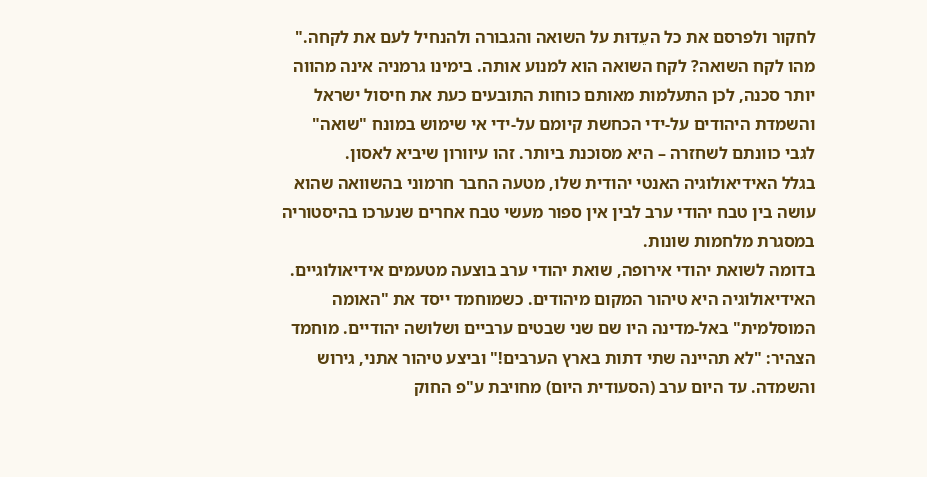לחקור ולפרסם את כל העֵדוּת על השואה והגבורה ולהנחיל לעם את לקחה."
מהו לקח השואה? לקח השואה הוא למנוע אותה. בימינו גרמניה אינה מהווה יותר סכנה, לכן התעלמות מאותם כוחות התובעים כעת את חיסול ישראל והשמדת היהודים על-ידי הכחשת קיומם על-ידי אי שימוש במונח "שואה" לגבי כוונתם לשחזרה – היא מסוכנת ביותר. זהו עיוורון שיביא לאסון.
בגלל האידיאולוגיה האנטי יהודית שלו, מטעה החבר חרמוני בהשוואה שהוא עושה בין טבח יהודי ערב לבין אין ספור מעשי טבח אחרים שנערכו בהיסטוריה במסגרת מלחמות שונות.
בדומה לשואת יהודי אירופה, שואת יהודי ערב בוצעה מטעמים אידיאולוגיים. האידיאולוגיה היא טיהור המקום מיהודים. כשמוחמד ייסד את "האומה המוסלמית" באל-מדינה היו שם שני שבטים ערביים ושלושה יהודיים. מוחמד הצהיר: "לא תהיינה שתי דתות בארץ הערבים!" וביצע טיהור אתני, גירוש והשמדה. עד היום ערב (הסעודית היום) מחויבת ע"פ החוק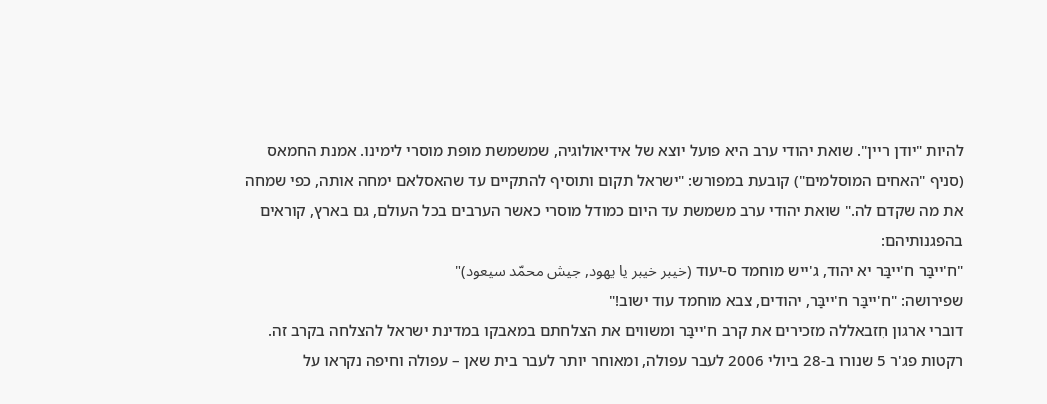להיות "יודן ריין". שואת יהודי ערב היא פועל יוצא של אידיאולוגיה, שמשמשת מופת מוסרי לימינו. אמנת החמאס (סניף "האחים המוסלמים") קובעת במפורש: "ישראל תקום ותוסיף להתקיים עד שהאסלאם ימחה אותה, כפי שמחה את מה שקדם לה." שואת יהודי ערב משמשת עד היום כמודל מוסרי כאשר הערבים בכל העולם, גם בארץ, קוראים בהפגנותיהם:
"ח'ייבַּר ח'ייבַּר יא יהוד, ג'ייש מוחמד ס-יעוד (خيبر خيبر يا يهود, جيش محمّد سيعود)"
שפירושה: "ח'ייבַּר ח'ייבַּר, יהודים, צבא מוחמד עוד ישוב!"
דוברי ארגון חִזבאללה מזכירים את קרב ח'ייבַּר ומשווים את הצלחתם במאבקו במדינת ישראל להצלחה בקרב זה. רקטות פג'ר 5 שנורו ב-28 ביולי 2006 לעבר עפולה, ומאוחר יותר לעבר בית שאן – עפולה וחיפה נקראו על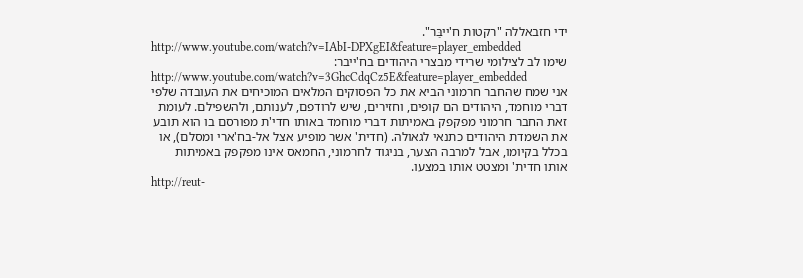ידי חזבאללה "רקטות ח'ייבַּר".
http://www.youtube.com/watch?v=IAbI-DPXgEI&feature=player_embedded
שימו לב לצילומי שרידי מבצרי היהודים בח'ייבר:
http://www.youtube.com/watch?v=3GhcCdqCz5E&feature=player_embedded
אני שמח שהחבר חרמוני הביא את כל הפסוקים המלאים המוכיחים את העובדה שלפי דברי מוחמד, היהודים הם קופים, וחזירים, שיש לרודפם, לענותם, ולהשפילם. לעומת זאת החבר חרמוני מפקפק באמיתות דברי מוחמד באותו חדי'ת מפורסם בו הוא תובע את השמדת היהודים כתנאי לגאולה. (חדית' אשר מופיע אצל אל-בח'ארי ומסלם), או בכלל בקיומו, אבל למרבה הצער, בניגוד לחרמוני, החמאס אינו מפקפק באמיתות אותו חדית' ומצטט אותו במצעו.
http://reut-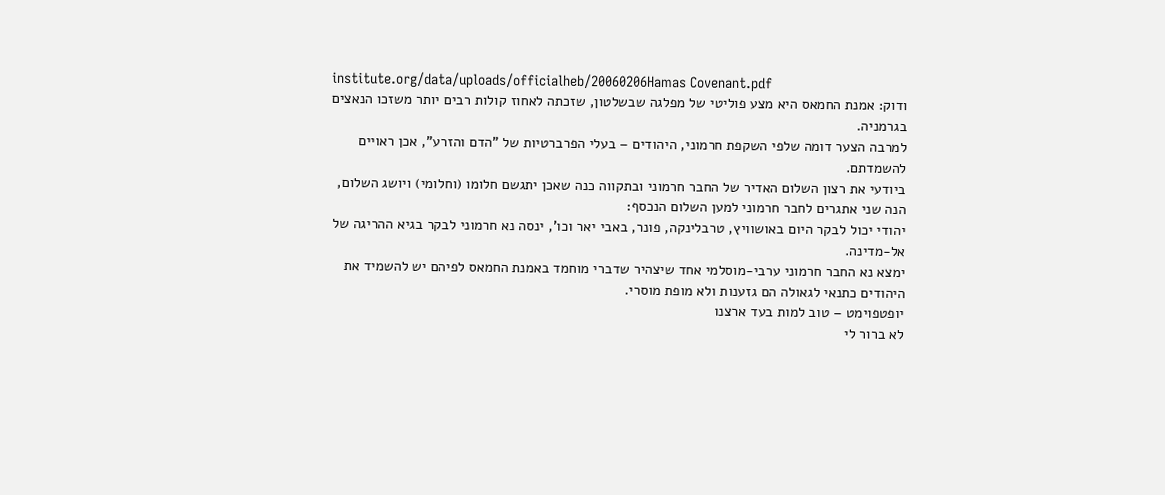institute.org/data/uploads/officialheb/20060206Hamas Covenant.pdf
ודוק: אמנת החמאס היא מצע פוליטי של מפלגה שבשלטון, שזכתה לאחוז קולות רבים יותר משזכו הנאצים בגרמניה.
למרבה הצער דומה שלפי השקפת חרמוני, היהודים – בעלי הפרברטיות של "הדם והזרע", אכן ראויים להשמדתם.
ביודעי את רצון השלום האדיר של החבר חרמוני ובתקווה כנה שאכן יתגשם חלומו (וחלומי) ויושג השלום, הנה שני אתגרים לחבר חרמוני למען השלום הנכסף:
יהודי יכול לבקר היום באושוויץ, טרבלינקה, פונר, באבי יאר וכו', ינסה נא חרמוני לבקר בגיא ההריגה של אל-מדינה.
ימצא נא החבר חרמוני ערבי-מוסלמי אחד שיצהיר שדברי מוחמד באמנת החמאס לפיהם יש להשמיד את היהודים כתנאי לגאולה הם גזענות ולא מופת מוסרי.
יופטפוימט – טוב למות בעד ארצנו
לא ברור לי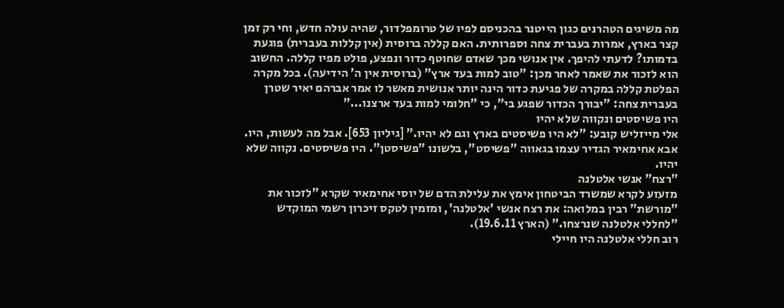מה משיגים הטהרנים כגון הייטנר בהכניסם לפיו של טרומפלדור, שהיה עולה חדש, וחי רק זמן קצר בארץ, אמרות בעברית צחה וספרותית. האם קללה ברוסית (אין קללות בעברית) פוגעת בדמותו? לדעתי להיפך. אין אנושי מכך שאדם שחוטף כדור ונפצע, פולט מפיו קללה. החשוב הוא לזכור את שאמר לאחר מכן: "טוב למות בעד ארץ" (ברוסית אין ה' הידיעה). בכל מקרה הפלטת קללה במקרה של פגיעת כדור הינה יותר אנושית מאשר לו אמר אברהם יאיר שטרן בעברית צחה: "יבורך הכדור שפגע בי", כי "חלומי למות בעד ארצנו..."
היו פשיסטים ונקווה שלא יהיו
אלי מייזליש קובע: "לא היו פשיסטים בארץ וגם לא יהיו." [גיליון 653]. אבל מה לעשות, היו. אבא אחימאיר הגדיר עצמו בגאווה "פשיסט", בלשונו "פשיסטן". היו פשיסטים. נקווה שלא יהיו.
"רצח" אנשי אלטלנה
מזעזע לקרא שמשרד הביטחון אימץ את עלילת הדם של יוסי אחימאיר שקרא "לזכור את "מורשת" רבין במלואה: את רצח אנשי 'אלטלנה', ומזמין לטקס זיכרון רשמי המוקדש "לחללי אלטלנה שנרצחו." (הארץ 19.6.11).
רוב חללי אלטלנה היו חיילי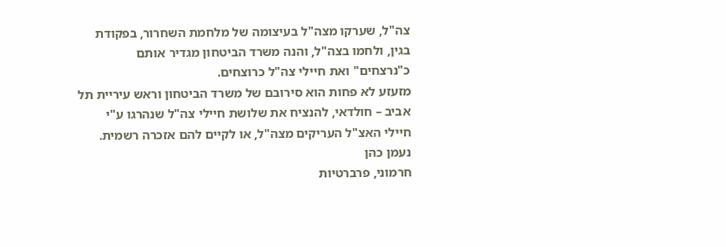צה"ל, שערקו מצה"ל בעיצומה של מלחמת השחרור, בפקודת בגין, ולחמו בצה"ל, והנה משרד הביטחון מגדיר אותם כ"נרצחים" ואת חיילי צה"ל כרוצחים.
מזעזע לא פחות הוא סירובם של משרד הביטחון וראש עיריית תל אביב – חולדאי, להנציח את שלושת חיילי צה"ל שנהרגו ע"י חיילי האצ"ל העריקים מצה"ל, או לקיים להם אזכרה רשמית.
נעמן כהן
חרמוני, פרברטיות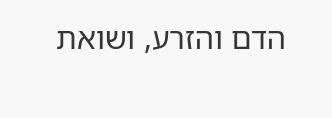הדם והזרע, ושואת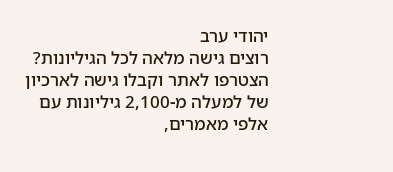יהודי ערב
רוצים גישה מלאה לכל הגיליונות?
הצטרפו לאתר וקבלו גישה לארכיון של למעלה מ-2,100 גיליונות עם אלפי מאמרים,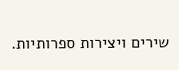שירים ויצירות ספרותיות.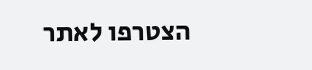הצטרפו לאתר